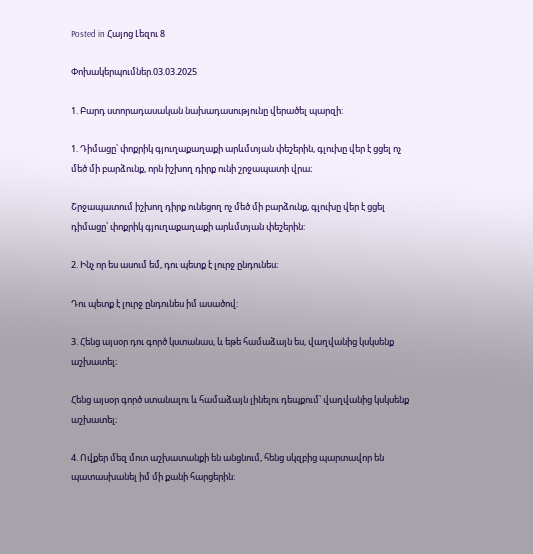Posted in Հայոց Լեզու 8

Փոխակերպումներ.03.03.2025

1. Բարդ ստորադասական նախադասությունը վերածել պարզի:

1. Դիմացը՝ փոքրիկ գյուղաքաղաքի արևմտյան փեշերին, գլուխը վեր է ցցել ոչ մեծ մի բարձունք, որն իշխող դիրք ունի շրջապատի վրա։

Շրջապատում իշխող դիրք ունեցող ոչ մեծ մի բարձունք, գլուխը վեր է ցցել դիմացը՝ փոքրիկ գյուղաքաղաքի արևմտյան փեշերին:

2. Ինչ որ ես ասում եմ, դու պետք է լուրջ ընդունես։

Դու պետք է լուրջ ընդունես իմ ասածով:

3. Հենց այսօր դու գործ կստանաս, և եթե համաձայն ես, վաղվանից կսկսենք աշխատել։

Հենց այսօր գործ ստանալու և համաձայն լինելու դեպքում՝ վաղվանից կսկսենք աշխատել։

4. Ովքեր մեզ մոտ աշխատանքի են անցնում, հենց սկզբից պարտավոր են պատասխանել իմ մի քանի հարցերին: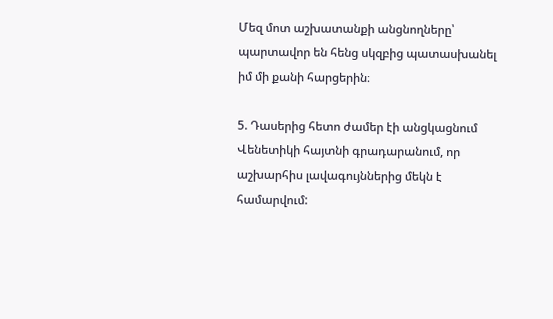Մեզ մոտ աշխատանքի անցնողները՝ պարտավոր են հենց սկզբից պատասխանել իմ մի քանի հարցերին։

5. Դասերից հետո ժամեր էի անցկացնում Վենետիկի հայտնի գրադարանում, որ աշխարհիս լավագույններից մեկն է համարվում: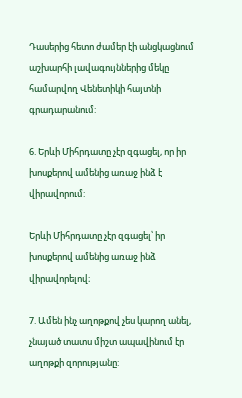Դասերից հետո ժամեր էի անցկացնում աշխարհի լավագույններից մեկը համարվող Վենետիկի հայտնի գրադարանում:

6. Երևի Միհրդատը չէր զգացել, որ իր խոսքերով ամենից առաջ ինձ է վիրավորում:

Երևի Միհրդատը չէր զգացել՝ իր խոսքերով ամենից առաջ ինձ վիրավորելով։

7. Ամեն ինչ աղոթքով չես կարող անել, չնայած տատս միշտ ապավինում էր աղոթքի զորությանը: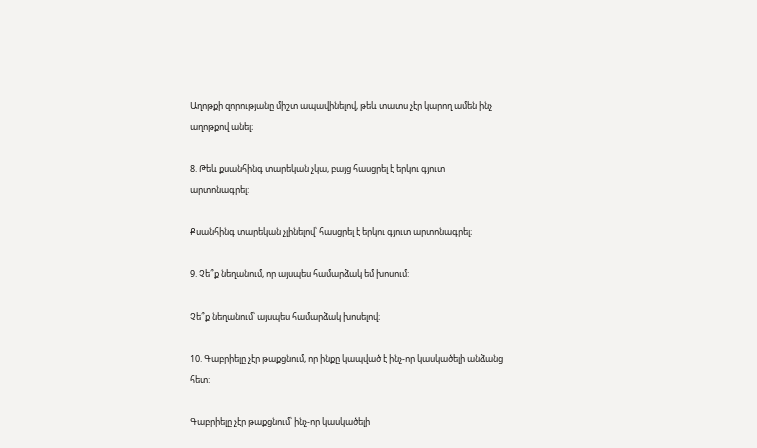Աղոթքի զորությանը միշտ ապավինելով, թեև տատս չէր կարող ամեն ինչ աղոթքով անել։

8. Թեև քսանհինգ տարեկան չկա, բայց հասցրել է երկու գյուտ արտոնագրել:

Քսանհինգ տարեկան չլինելով՝ հասցրել է երկու գյուտ արտոնագրել։

9. Չե՞ք նեղանում, որ այսպես համարձակ եմ խոսում:

Չե՞ք նեղանում՝ այսպես համարձակ խոսելով։

10. Գաբրիելը չէր թաքցնում, որ ինքը կապված է ինչ-որ կասկածելի անձանց հետ:

Գաբրիելը չէր թաքցնում՝ ինչ-որ կասկածելի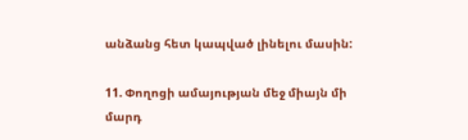անձանց հետ կապված լինելու մասին:

11. Փողոցի ամայության մեջ միայն մի մարդ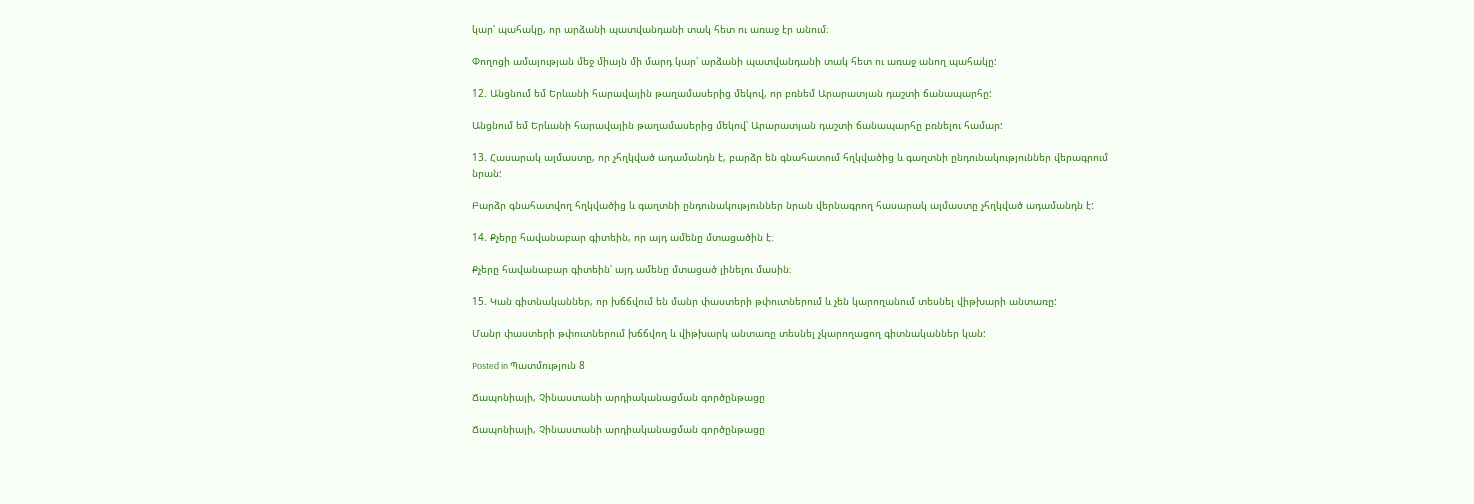կար՝ պահակը, որ արձանի պատվանդանի տակ հետ ու առաջ էր անում։

Փողոցի ամայության մեջ միայն մի մարդ կար՝ արձանի պատվանդանի տակ հետ ու առաջ անող պահակը:

12. Անցնում եմ Երևանի հարավային թաղամասերից մեկով, որ բռնեմ Արարատյան դաշտի ճանապարհը:

Անցնում եմ Երևանի հարավային թաղամասերից մեկով՝ Արարատյան դաշտի ճանապարհը բռնելու համար:

13. Հասարակ ալմաստը, որ չհղկված ադամանդն է, բարձր են գնահատում հղկվածից և գաղտնի ընդունակություններ վերագրում նրան:

Բարձր գնահատվող հղկվածից և գաղտնի ընդունակություններ նրան վերնագրող հասարակ ալմաստը չհղկված ադամանդն է:

14. Քչերը հավանաբար գիտեին, որ այդ ամենը մտացածին է։

Քչերը հավանաբար գիտեին՝ այդ ամենը մտացած լինելու մասին։

15. Կան գիտնականներ, որ խճճվում են մանր փաստերի թփուտներում և չեն կարողանում տեսնել վիթխարի անտառը:

Մանր փաստերի թփուտներում խճճվող և վիթխարկ անտառը տեսնել չկարողացող գիտնականներ կան:

Posted in Պատմություն 8

Ճապոնիայի, Չինաստանի արդիականացման գործընթացը

Ճապոնիայի, Չինաստանի արդիականացման գործընթացը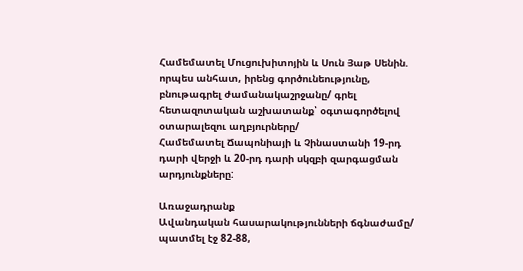Համեմատել Մուցուխիտոյին և Սուն Յաթ Սենին. որպես անհատ, իրենց գործունեությունը, բնութագրել ժամանակաշրջանը/ գրել հետազոտական աշխատանք՝ օգտագործելով օտարալեզու աղբյուրները/
Համեմատել Ճապոնիայի և Չինաստանի 19-րդ դարի վերջի և 20-րդ դարի սկզբի զարգացման  արդյունքները:

Առաջադրանք
Ավանդական հասարակությունների ճգնաժամը/ պատմել էջ 82-88,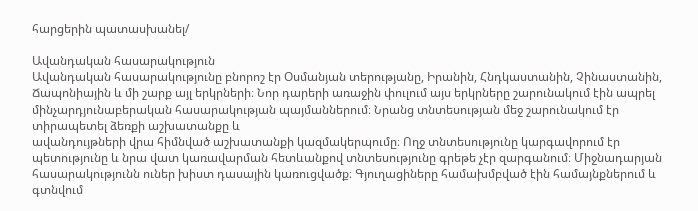հարցերին պատասխանել/

Ավանդական հասարակություն
Ավանդական հասարակությունը բնորոշ էր Օսմանյան տերությանը, Իրանին, Հնդկաստանին, Չինաստանին, Ճապոնիային և մի շարք այլ երկրների։ Նոր դարերի առաջին փուլում այս երկրները շարունակում էին ապրել մինչարդյունաբերական հասարակության պայմաններում։ Նրանց տնտեսության մեջ շարունակում էր տիրապետել ձեռքի աշխատանքը և
ավանդույթների վրա հիմնված աշխատանքի կազմակերպումը։ Ողջ տնտեսությունը կարգավորում էր պետությունը և նրա վատ կառավարման հետևանքով տնտեսությունը գրեթե չէր զարգանում։ Միջնադարյան հասարակությունն ուներ խիստ դասային կառուցվածք։ Գյուղացիները համախմբված էին համայնքներում և գտնվում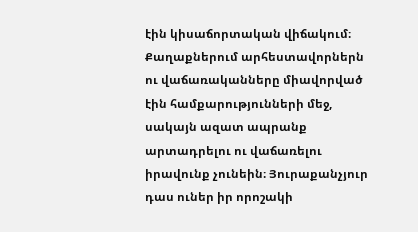էին կիսաճորտական վիճակում։ Քաղաքներում արհեստավորներն ու վաճառականները միավորված էին համքարությունների մեջ, սակայն ազատ ապրանք արտադրելու ու վաճառելու իրավունք չունեին։ Յուրաքանչյուր դաս ուներ իր որոշակի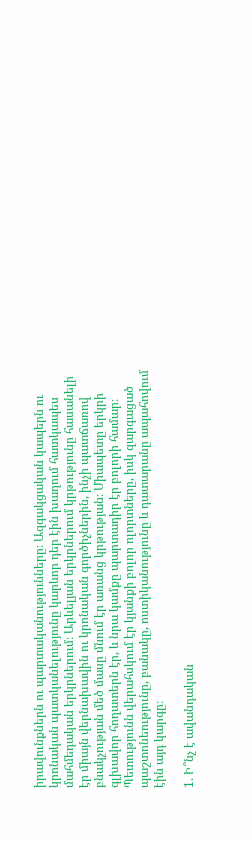իրավունքներն ու պարտականությունները։ Ազգակցական կապերն ու կրոնական պատկանելությունը կարևոր դեր էին խաղում հատկապես մահմեդական երկրներում։ Արևելյան երկրներում կրթությունը հասանելի էր միայն վերնախավին ու կրոնական գործիչներին, ինչի պատճառով բնակչության մեծ մասը մնում էր առանց կրթության։ Միապետը երկրի գլխավոր հողատերն էր, և նրա կամքը պարտադիր էր բոլորի համար։ Պետությունն վերահսկում էր կյանքի բոլոր ոլորտները, իսկ զարգացած պաշտոնեությունը, բանակը, ոստիկանությունը և դատարանը ապահովում էին այդ կարգը։

1. Ի՞նչ է ավանդական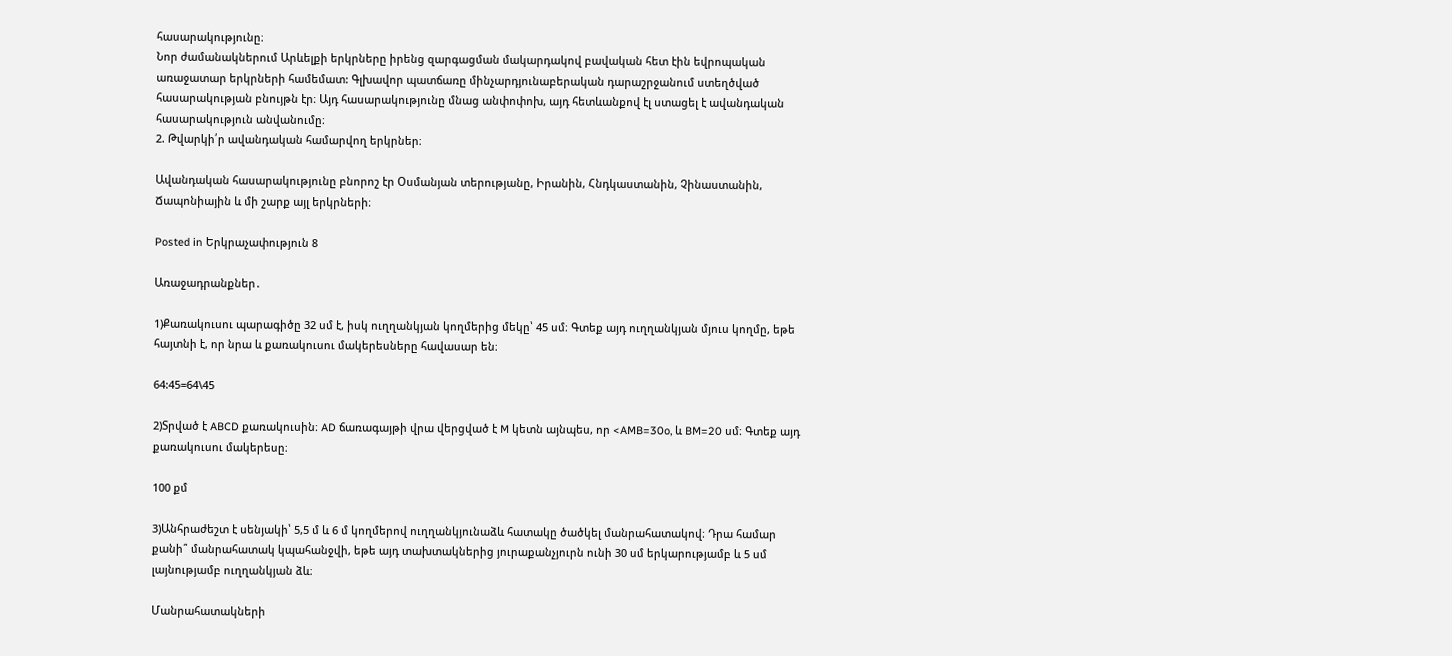հասարակությունը։
Նոր ժամանակներում Արևելքի երկրները իրենց զարգացման մակարդակով բավական հետ էին եվրոպական առաջատար երկրների համեմատ: Գլխավոր պատճառը մինչարդյունաբերական դարաշրջանում ստեղծված հասարակության բնույթն էր։ Այդ հասարակությունը մնաց անփոփոխ, այդ հետևանքով էլ ստացել է ավանդական հասարակություն անվանումը։
2. Թվարկի՛ր ավանդական համարվող երկրներ։

Ավանդական հասարակությունը բնորոշ էր Օսմանյան տերությանը, Իրանին, Հնդկաստանին, Չինաստանին, Ճապոնիային և մի շարք այլ երկրների։

Posted in Երկրաչափություն 8

Առաջադրանքներ․

1)Քառակուսու պարագիծը 32 սմ է, իսկ ուղղանկյան կողմերից մեկը՝ 45 սմ։ Գտեք այդ ուղղանկյան մյուս կողմը, եթե հայտնի է, որ նրա և քառակուսու մակերեսները հավասար են։

64:45=64\45

2)Տրված է ABCD քառակուսին։ AD ճառագայթի վրա վերցված է M կետն այնպես, որ <AMB=30o, և BM=20 սմ։ Գտեք այդ քառակուսու մակերեսը։

100 քմ

3)Անհրաժեշտ է սենյակի՝ 5,5 մ և 6 մ կողմերով ուղղանկյունաձև հատակը ծածկել մանրահատակով։ Դրա համար քանի՞ մանրահատակ կպահանջվի, եթե այդ տախտակներից յուրաքանչյուրն ունի 30 սմ երկարությամբ և 5 սմ լայնությամբ ուղղանկյան ձև։

Մանրահատակների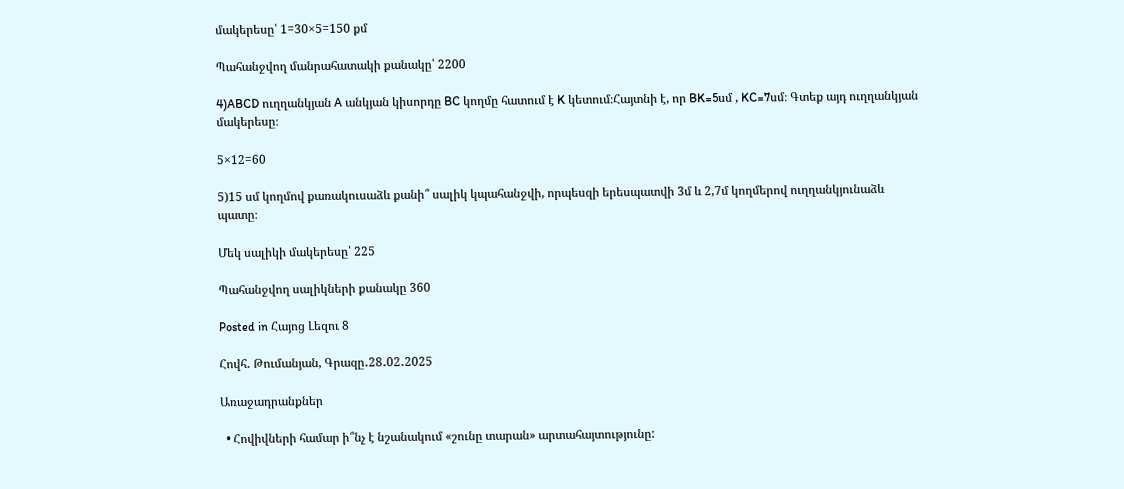մակերեսը՝ 1=30×5=150 քմ

Պահանջվող մանրահատակի քանակը՝ 2200

4)ABCD ուղղանկյան A անկյան կիսորդը BC կողմը հատում է K կետում։Հայտնի է, որ BK=5սմ , KC=7սմ։ Գտեք այդ ուղղանկյան մակերեսը։

5×12=60

5)15 սմ կողմով քառակուսաձև քանի՞ սալիկ կպահանջվի, որպեսզի երեսպատվի 3մ և 2,7մ կողմերով ուղղանկյունաձև պատը։

Մեկ սալիկի մակերեսը՝ 225

Պահանջվող սալիկների քանակը 360

Posted in Հայոց Լեզու 8

Հովհ․ Թումանյան, Գրազը․28․02․2025

Առաջադրանքներ

  • Հովիվների համար ի՞նչ է նշանակում «շունը տարան» արտահայտությունը: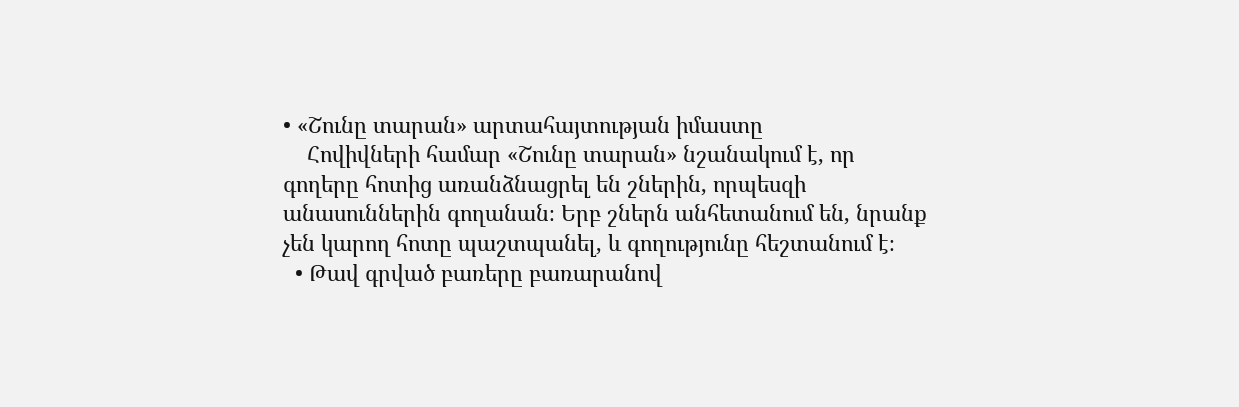• «Շունը տարան» արտահայտության իմաստը
    Հովիվների համար «Շունը տարան» նշանակում է, որ գողերը հոտից առանձնացրել են շներին, որպեսզի անասուններին գողանան։ Երբ շներն անհետանում են, նրանք չեն կարող հոտը պաշտպանել, և գողությունը հեշտանում է։
  • Թավ գրված բառերը բառարանով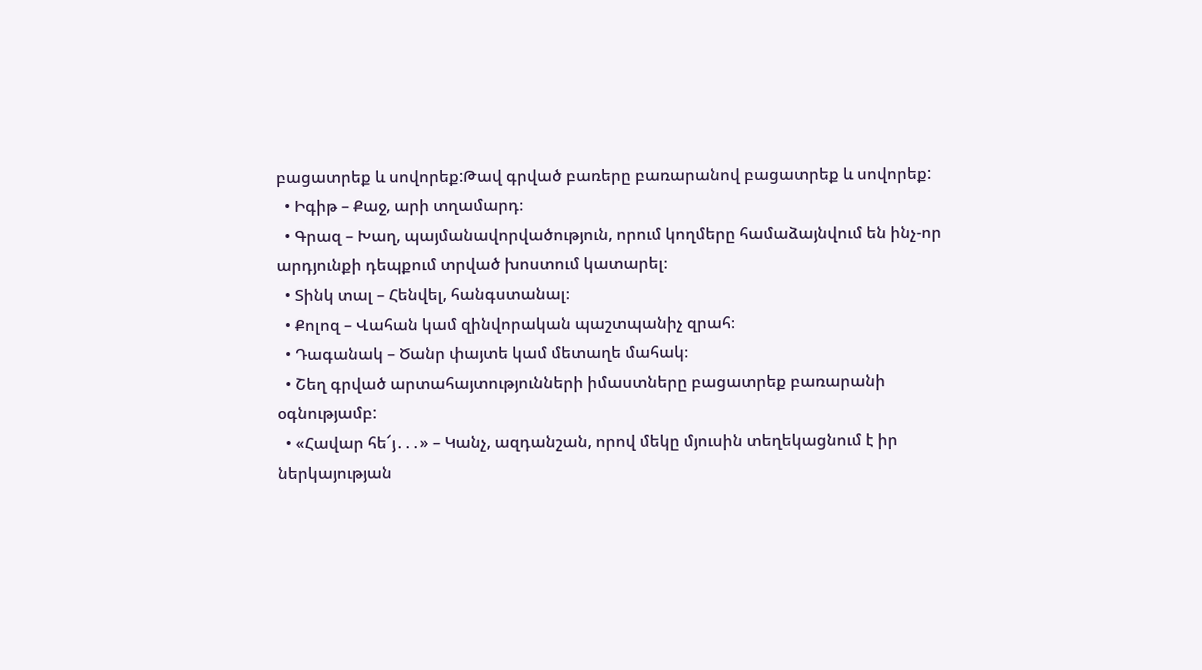բացատրեք և սովորեք:Թավ գրված բառերը բառարանով բացատրեք և սովորեք:
  • Իգիթ – Քաջ, արի տղամարդ։
  • Գրազ – Խաղ, պայմանավորվածություն, որում կողմերը համաձայնվում են ինչ-որ արդյունքի դեպքում տրված խոստում կատարել։
  • Տինկ տալ – Հենվել, հանգստանալ։
  • Քոլոզ – Վահան կամ զինվորական պաշտպանիչ զրահ։
  • Դագանակ – Ծանր փայտե կամ մետաղե մահակ։
  • Շեղ գրված արտահայտությունների իմաստները բացատրեք բառարանի օգնությամբ:
  • «Հավար հե՜յ․․․» – Կանչ, ազդանշան, որով մեկը մյուսին տեղեկացնում է իր ներկայության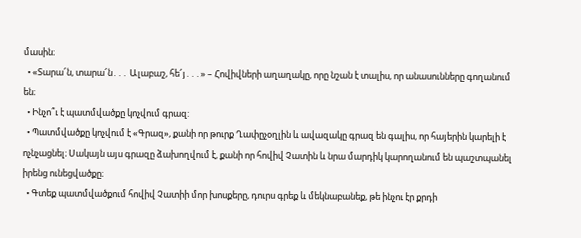մասին։
  • «Տարա՜ն, տարա՜ն․․․ Ալաբաշ, հե՜յ․․․» – Հովիվների աղաղակը, որը նշան է տալիս, որ անասունները գողանում են։
  • Ինչո՞ւ է պատմվածքը կոչվում գրազ:
  • Պատմվածքը կոչվում է «Գրազ», քանի որ թուրք Ղափըչօղլին և ավազակը գրազ են գալիս, որ հայերին կարելի է ոչնչացնել։ Սակայն այս գրազը ձախողվում է, քանի որ հովիվ Չատին և նրա մարդիկ կարողանում են պաշտպանել իրենց ունեցվածքը։
  • Գտեք պատմվածքում հովիվ Չատիի մոր խոսքերը, դուրս գրեք և մեկնաբանեք, թե ինչու էր քրդի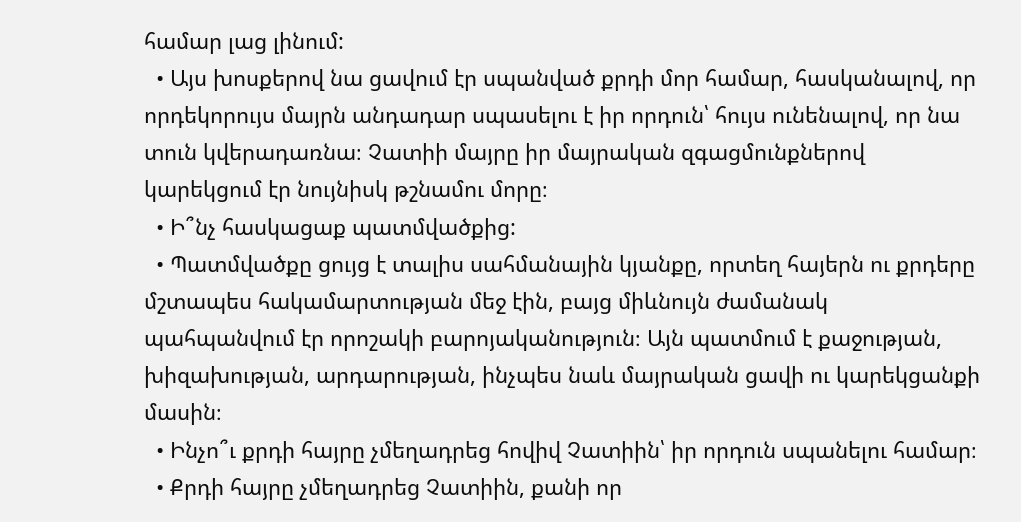համար լաց լինում:
  • Այս խոսքերով նա ցավում էր սպանված քրդի մոր համար, հասկանալով, որ որդեկորույս մայրն անդադար սպասելու է իր որդուն՝ հույս ունենալով, որ նա տուն կվերադառնա։ Չատիի մայրը իր մայրական զգացմունքներով կարեկցում էր նույնիսկ թշնամու մորը։
  • Ի՞նչ հասկացաք պատմվածքից:
  • Պատմվածքը ցույց է տալիս սահմանային կյանքը, որտեղ հայերն ու քրդերը մշտապես հակամարտության մեջ էին, բայց միևնույն ժամանակ պահպանվում էր որոշակի բարոյականություն։ Այն պատմում է քաջության, խիզախության, արդարության, ինչպես նաև մայրական ցավի ու կարեկցանքի մասին։
  • Ինչո՞ւ քրդի հայրը չմեղադրեց հովիվ Չատիին՝ իր որդուն սպանելու համար։
  • Քրդի հայրը չմեղադրեց Չատիին, քանի որ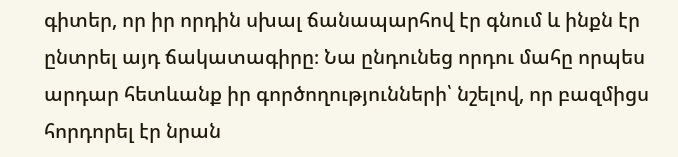գիտեր, որ իր որդին սխալ ճանապարհով էր գնում և ինքն էր ընտրել այդ ճակատագիրը։ Նա ընդունեց որդու մահը որպես արդար հետևանք իր գործողությունների՝ նշելով, որ բազմիցս հորդորել էր նրան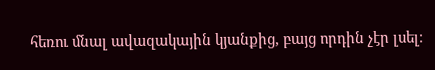հեռու մնալ ավազակային կյանքից, բայց որդին չէր լսել։